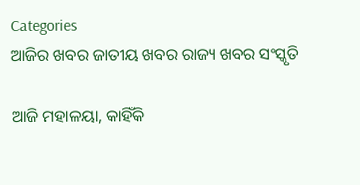Categories
ଆଜିର ଖବର ଜାତୀୟ ଖବର ରାଜ୍ୟ ଖବର ସଂସ୍କୃତି

ଆଜି ମହାଳୟା, କାହିଁକି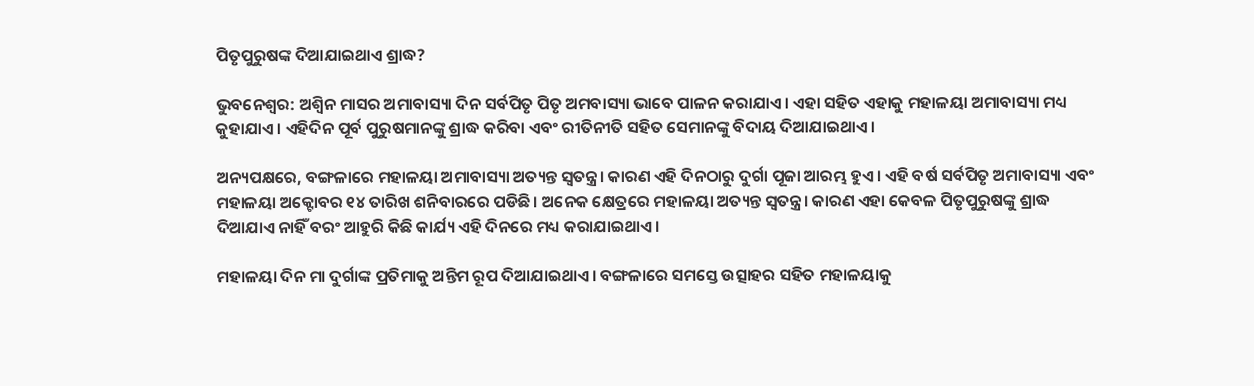ପିତୃପୁରୁଷଙ୍କ ଦିଆଯାଇଥାଏ ଶ୍ରାଦ୍ଧ?

ଭୁବନେଶ୍ବର: ଅଶ୍ୱିନ ମାସର ଅମାବାସ୍ୟା ଦିନ ସର୍ବପିତୃ ପିତୃ ଅମବାସ୍ୟା ଭାବେ ପାଳନ କରାଯାଏ। ଏହା ସହିତ ଏହାକୁ ମହାଳୟା ଅମାବାସ୍ୟା ମଧ୍ୟ କୁହାଯାଏ। ଏହିଦିନ ପୂର୍ବ ପୁରୁଷମାନଙ୍କୁ ଶ୍ରାଦ୍ଧ କରିବା ଏବଂ ରୀତିନୀତି ସହିତ ସେମାନଙ୍କୁ ବିଦାୟ ଦିଆଯାଇଥାଏ।

ଅନ୍ୟପକ୍ଷରେ, ବଙ୍ଗଳାରେ ମହାଳୟା ଅମାବାସ୍ୟା ଅତ୍ୟନ୍ତ ସ୍ୱତନ୍ତ୍ର। କାରଣ ଏହି ଦିନଠାରୁ ଦୁର୍ଗା ପୂଜା ଆରମ୍ଭ ହୁଏ। ଏହି ବର୍ଷ ସର୍ବପିତୃ ଅମାବାସ୍ୟା ଏବଂ ମହାଳୟା ଅକ୍ଟୋବର ୧୪ ତାରିଖ ଶନିବାରରେ ପଡିଛି। ଅନେକ କ୍ଷେତ୍ରରେ ମହାଳୟା ଅତ୍ୟନ୍ତ ସ୍ୱତନ୍ତ୍ର। କାରଣ ଏହା କେବଳ ପିତୃପୁରୁଷଙ୍କୁ ଶ୍ରାଦ୍ଧ ଦିଆଯାଏ ନାହିଁ ବରଂ ଆହୁରି କିଛି କାର୍ଯ୍ୟ ଏହି ଦିନରେ ମଧ୍ୟ କରାଯାଇଥାଏ।

ମହାଳୟା ଦିନ ମା ଦୁର୍ଗାଙ୍କ ପ୍ରତିମାକୁ ଅନ୍ତିମ ରୂପ ଦିଆଯାଇଥାଏ। ବଙ୍ଗଳାରେ ସମସ୍ତେ ଉତ୍ସାହର ସହିତ ମହାଳୟାକୁ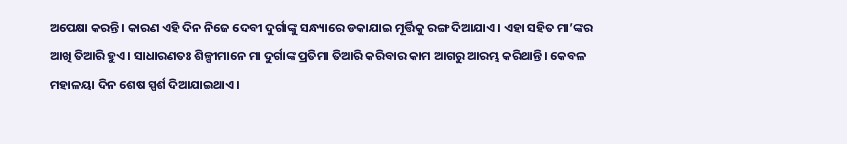ଅପେକ୍ଷା କରନ୍ତି। କାରଣ ଏହି ଦିନ ନିଜେ ଦେବୀ ଦୁର୍ଗାଙ୍କୁ ସନ୍ଧ୍ୟାରେ ଡକାଯାଇ ମୂର୍ତ୍ତିକୁ ରଙ୍ଗ ଦିଆଯାଏ। ଏହା ସହିତ ମା’ଙ୍କର ଆଖି ତିଆରି ହୁଏ। ସାଧାରଣତଃ ଶିଳ୍ପୀମାନେ ମା ଦୁର୍ଗାଙ୍କ ପ୍ରତିମା ତିଆରି କରିବାର କାମ ଆଗରୁ ଆରମ୍ଭ କରିଥାନ୍ତି। କେବଳ ମହାଳୟା ଦିନ ଶେଷ ସ୍ପର୍ଶ ଦିଆଯାଇଥାଏ।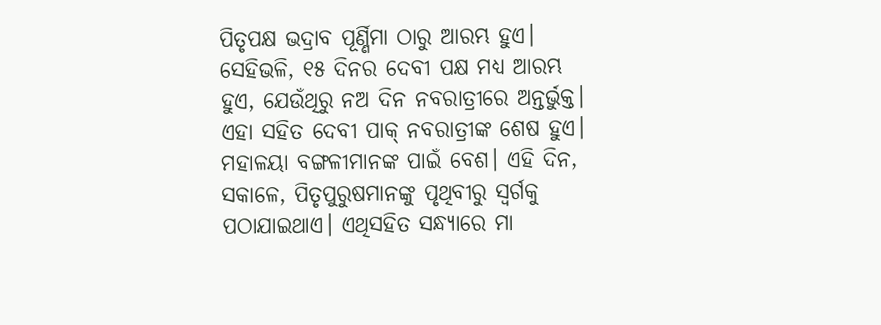ପିତୃପକ୍ଷ ଭଦ୍ରାବ ପୂର୍ଣ୍ଣିମା ଠାରୁ ଆରମ୍ଭ ହୁଏ। ସେହିଭଳି, ୧୫ ଦିନର ଦେବୀ ପକ୍ଷ ମଧ୍ୟ ଆରମ୍ଭ ହୁଏ, ଯେଉଁଥିରୁ ନଅ ଦିନ ନବରାତ୍ରୀରେ ଅନ୍ତର୍ଭୁକ୍ତ। ଏହା ସହିତ ଦେବୀ ପାକ୍ ନବରାତ୍ରୀଙ୍କ ଶେଷ ହୁଏ। ମହାଳୟା ବଙ୍ଗଳୀମାନଙ୍କ ପାଇଁ ବେଶ। ଏହି ଦିନ, ସକାଳେ, ପିତୃପୁରୁଷମାନଙ୍କୁ ପୃଥିବୀରୁ ସ୍ବର୍ଗକୁ ପଠାଯାଇଥାଏ। ଏଥିସହିତ ସନ୍ଧ୍ୟାରେ ମା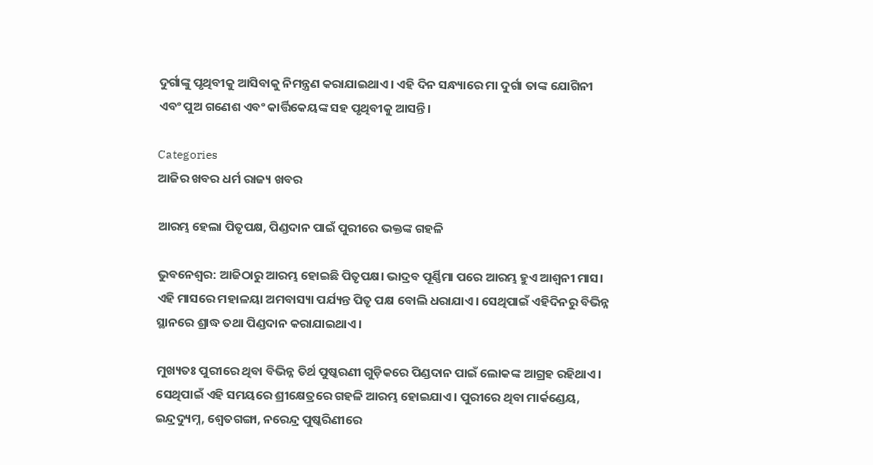ଦୁର୍ଗାଙ୍କୁ ପୃଥିବୀକୁ ଆସିବାକୁ ନିମନ୍ତ୍ରଣ କରାଯାଇଥାଏ। ଏହି ଦିନ ସନ୍ଧ୍ୟାରେ ମା ଦୁର୍ଗା ତାଙ୍କ ଯୋଗିନୀ ଏବଂ ପୁଅ ଗଣେଶ ଏବଂ କାର୍ତ୍ତିକେୟଙ୍କ ସହ ପୃଥିବୀକୁ ଆସନ୍ତି।

Categories
ଆଜିର ଖବର ଧର୍ମ ରାଜ୍ୟ ଖବର

ଆରମ୍ଭ ହେଲା ପିତୃପକ୍ଷ, ପିଣ୍ଡଦାନ ପାଇଁ ପୁରୀରେ ଭକ୍ତଙ୍କ ଗହଳି

ଭୁବନେଶ୍ବର: ଆଜିଠାରୁ ଆରମ୍ଭ ହୋଇଛି ପିତୃପକ୍ଷ। ଭାଦ୍ରବ ପୂର୍ଣ୍ଣିମା ପରେ ଆରମ୍ଭ ହୁଏ ଆଶ୍ବନୀ ମାସ। ଏହି ମାସରେ ମହାଳୟା ଅମବାସ୍ୟା ପର୍ଯ୍ୟନ୍ତ ପିତୃ ପକ୍ଷ ବୋଲି ଧରାଯାଏ। ସେଥିପାଇଁ ଏହିଦିନରୁ ବିଭିନ୍ନ ସ୍ଥାନରେ ଶ୍ରାଦ୍ଧ ତଥା ପିଣ୍ଡଦାନ କରାଯାଇଥାଏ।

ମୁଖ୍ୟତଃ ପୁରୀରେ ଥିବା ବିଭିନ୍ନ ତିର୍ଥ ପୁଷ୍କରଣୀ ଗୁଡ଼ିକରେ ପିଣ୍ଡଦାନ ପାଇଁ ଲୋକଙ୍କ ଆଗ୍ରହ ରହିଥାଏ। ସେଥିପାଇଁ ଏହି ସମୟରେ ଶ୍ରୀକ୍ଷେତ୍ରରେ ଗହଳି ଆରମ୍ଭ ହୋଇଯାଏ। ପୁରୀରେ ଥିବା ମାର୍କଣ୍ଡେୟ, ଇନ୍ଦ୍ରଦ୍ୟୁମ୍ନ, ଶ୍ୱେତଗଙ୍ଗା, ନରେନ୍ଦ୍ର ପୁଷ୍କରିଣୀରେ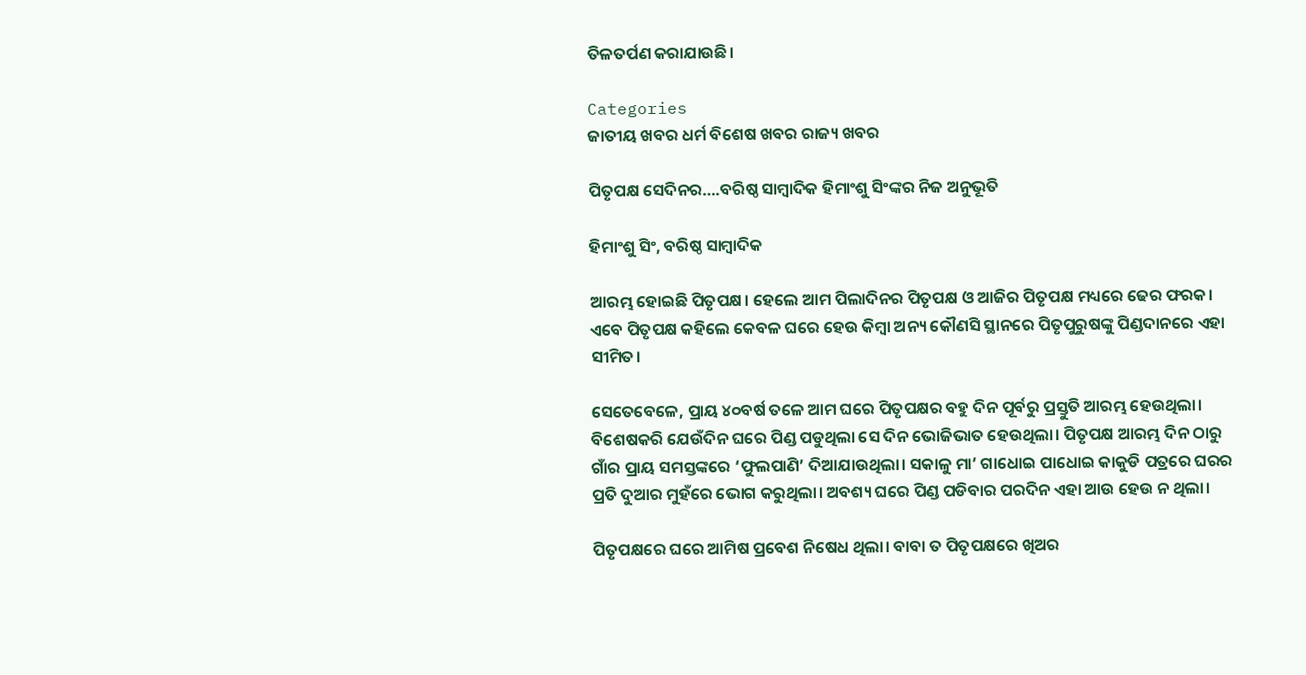ତିଳତର୍ପଣ କରାଯାଉଛି।

Categories
ଜାତୀୟ ଖବର ଧର୍ମ ବିଶେଷ ଖବର ରାଜ୍ୟ ଖବର

ପିତୃପକ୍ଷ ସେଦିନର….ବରିଷ୍ଠ ସାମ୍ବାଦିକ ହିମାଂଶୁ ସିଂଙ୍କର ନିଜ ଅନୁଭୂତି

ହିମାଂଶୁ ସିଂ, ବରିଷ୍ଠ ସାମ୍ବାଦିକ

ଆରମ୍ଭ ହୋଇଛି ପିତୃପକ୍ଷ। ହେଲେ ଆମ ପିଲାଦିନର ପିତୃପକ୍ଷ ଓ ଆଜିର ପିତୃପକ୍ଷ ମଧ୍ୟରେ ଢେର ଫରକ। ଏବେ ପିତୃପକ୍ଷ କହିଲେ କେବଳ ଘରେ ହେଉ କିମ୍ବା ଅନ୍ୟ କୌଣସି ସ୍ଥାନରେ ପିତୃପୁରୁଷଙ୍କୁ ପିଣ୍ଡଦାନରେ ଏହା ସୀମିତ।

ସେତେବେଳେ, ପ୍ରାୟ ୪୦ବର୍ଷ ତଳେ ଆମ ଘରେ ପିତୃପକ୍ଷର ବହୁ ଦିନ ପୂର୍ବରୁ ପ୍ରସ୍ତୁତି ଆରମ୍ଭ ହେଉଥିଲା। ବିଶେଷକରି ଯେଉଁଦିନ ଘରେ ପିଣ୍ଡ ପଡୁଥିଲା ସେ ଦିନ ଭୋଜିଭାତ ହେଉଥିଲା। ପିତୃପକ୍ଷ ଆରମ୍ଭ ଦିନ ଠାରୁ ଗାଁର ପ୍ରାୟ ସମସ୍ତଙ୍କରେ ‘ଫୁଲପାଣି’ ଦିଆଯାଉଥିଲା। ସକାଳୁ ମା’ ଗାଧୋଇ ପାଧୋଇ କାକୁଡି ପତ୍ରରେ ଘରର ପ୍ରତି ଦୁଆର ମୁହଁରେ ଭୋଗ କରୁଥିଲା। ଅବଶ୍ୟ ଘରେ ପିଣ୍ଡ ପଡିବାର ପରଦିନ ଏହା ଆଉ ହେଉ ନ ଥିଲା।

ପିତୃପକ୍ଷରେ ଘରେ ଆମିଷ ପ୍ରବେଶ ନିଷେଧ ଥିଲା। ବାବା ତ ପିତୃପକ୍ଷରେ ଖିଅର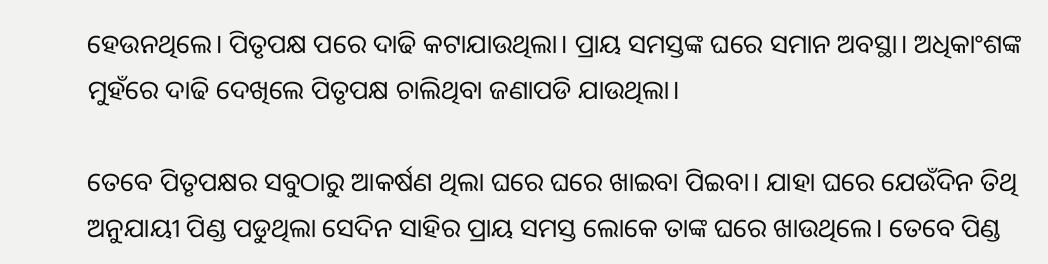ହେଉନଥିଲେ। ପିତୃପକ୍ଷ ପରେ ଦାଢି କଟାଯାଉଥିଲା। ପ୍ରାୟ ସମସ୍ତଙ୍କ ଘରେ ସମାନ ଅବସ୍ଥା। ଅଧିକାଂଶଙ୍କ ମୁହଁରେ ଦାଢି ଦେଖିଲେ ପିତୃପକ୍ଷ ଚାଲିଥିବା ଜଣାପଡି ଯାଉଥିଲା।

ତେବେ ପିତୃପକ୍ଷର ସବୁଠାରୁ ଆକର୍ଷଣ ଥିଲା ଘରେ ଘରେ ଖାଇବା ପିଇବା। ଯାହା ଘରେ ଯେଉଁଦିନ ତିଥି ଅନୁଯାୟୀ ପିଣ୍ଡ ପଡୁଥିଲା ସେଦିନ ସାହିର ପ୍ରାୟ ସମସ୍ତ ଲୋକେ ତାଙ୍କ ଘରେ ଖାଉଥିଲେ। ତେବେ ପିଣ୍ଡ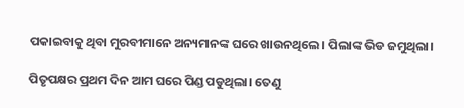ପକାଇବାକୁ ଥିବା ମୁରବୀମାନେ ଅନ୍ୟମାନଙ୍କ ଘରେ ଖାଉନଥିଲେ। ପିଲାଙ୍କ ଭିଡ ଜମୁଥିଲା।

ପିତୃପକ୍ଷର ପ୍ରଥମ ଦିନ ଆମ ଘରେ ପିଣ୍ଡ ପଡୁଥିଲା। ତେଣୁ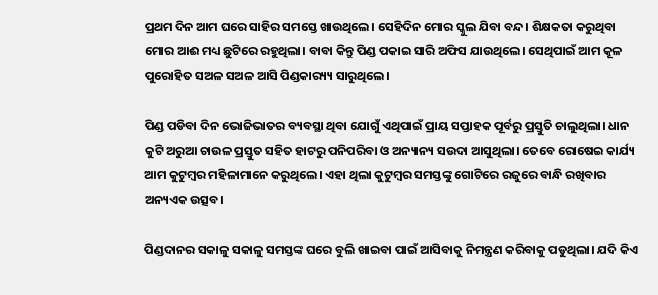ପ୍ରଥମ ଦିନ ଆମ ଘରେ ସାହିର ସମସ୍ତେ ଖାଉଥିଲେ। ସେହିଦିନ ମୋର ସ୍କୁଲ ଯିବା ବନ୍ଦ। ଶିକ୍ଷକତା କରୁଥିବା ମୋର ଆଈ ମଧ୍ୟ ଛୁଟିରେ ରହୁଥିଲା। ବାବା କିନ୍ତୁ ପିଣ୍ଡ ପକାଇ ସାରି ଅଫିସ ଯାଉଥିଲେ। ସେଥିପାଇଁ ଆମ କୂଳ ପୁରୋହିତ ସଅଳ ସଅଳ ଆସି ପିଣ୍ଡକାର‌୍ୟ୍ୟ ସାରୁଥିଲେ।

ପିଣ୍ଡ ପଡିବା ଦିନ ଭୋଜିଭାତର ବ୍ୟବସ୍ଥା ଥିବା ଯୋଗୁଁ ଏଥିପାଇଁ ପ୍ରାୟ ସପ୍ତାହକ ପୂର୍ବରୁ ପ୍ରସ୍ତୁତି ଚାଲୁଥିଲା। ଧାନ କୁଟି ଅରୁଆ ଚାଉଳ ପ୍ରସ୍ତୁତ ସହିତ ହାଟରୁ ପନିପରିବା ଓ ଅନ୍ୟାନ୍ୟ ସଉଦା ଆସୁଥିଲା। ତେବେ ରୋଷେଇ କାର୍ଯ୍ୟ ଆମ କୁଟୁମ୍ବର ମହିଳାମାନେ କରୁଥିଲେ। ଏହା ଥିଲା କୁଟୁମ୍ବର ସମସ୍ତଙ୍କୁ ଗୋଟିରେ ରଜୁରେ ବାନ୍ଧି ରଖିବାର ଅନ୍ୟଏକ ଉତ୍ସବ।

ପିଣ୍ଡଦାନର ସକାଳୁ ସକାଳୁ ସମସ୍ତଙ୍କ ଘରେ ବୁଲି ଖାଇବା ପାଇଁ ଆସିବାକୁ ନିମନ୍ତ୍ରଣ କରିବାକୁ ପଡୁଥିଲା। ଯଦି କିଏ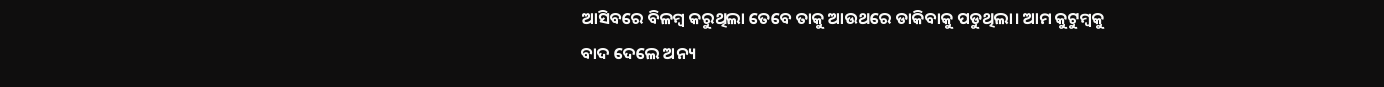ଆସିବରେ ବିଳମ୍ବ କରୁଥିଲା ତେବେ ତାକୁ ଆଉଥରେ ଡାକିବାକୁ ପଡୁଥିଲା। ଆମ କୁଟୁମ୍ବକୁ ବାଦ ଦେଲେ ଅନ୍ୟ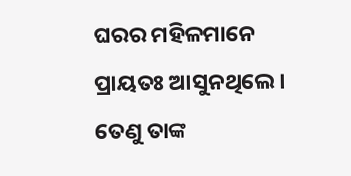ଘରର ମହିଳମାନେ ପ୍ରାୟତଃ ଆସୁନଥିଲେ। ତେଣୁ ତାଙ୍କ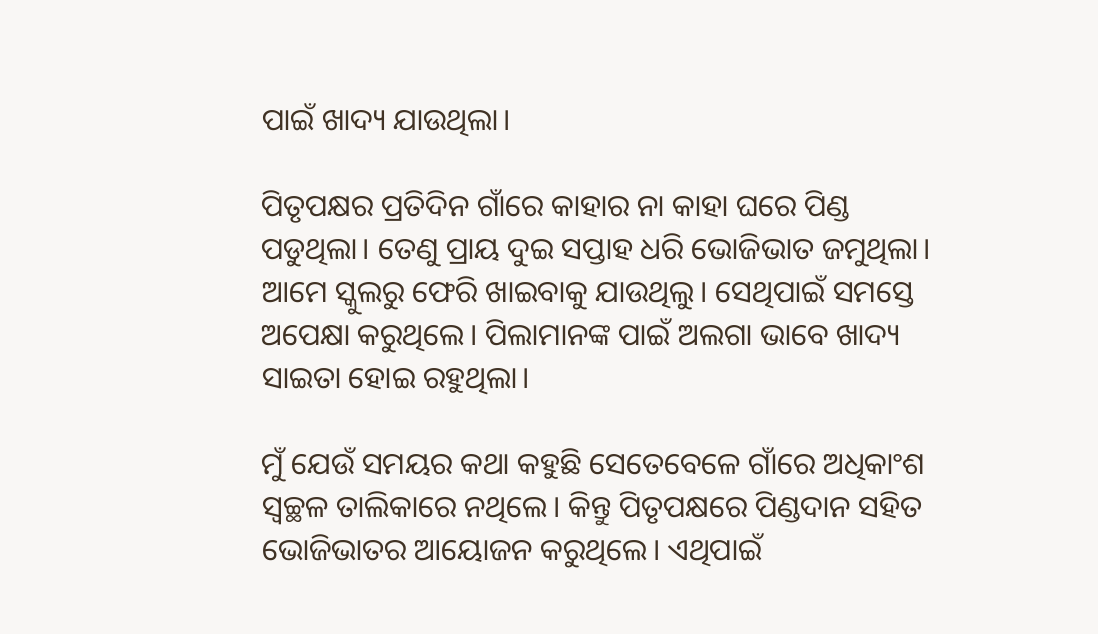ପାଇଁ ଖାଦ୍ୟ ଯାଉଥିଲା।

ପିତୃପକ୍ଷର ପ୍ରତିଦିନ ଗାଁରେ କାହାର ନା କାହା ଘରେ ପିଣ୍ଡ ପଡୁଥିଲା। ତେଣୁ ପ୍ରାୟ ଦୁଇ ସପ୍ତାହ ଧରି ଭୋଜିଭାତ ଜମୁଥିଲା। ଆମେ ସ୍କୁଲରୁ ଫେରି ଖାଇବାକୁ ଯାଉଥିଲୁ। ସେଥିପାଇଁ ସମସ୍ତେ ଅପେକ୍ଷା କରୁଥିଲେ। ପିଲାମାନଙ୍କ ପାଇଁ ଅଲଗା ଭାବେ ଖାଦ୍ୟ ସାଇତା ହୋଇ ରହୁଥିଲା।

ମୁଁ ଯେଉଁ ସମୟର କଥା କହୁଛି ସେତେବେଳେ ଗାଁରେ ଅଧିକାଂଶ ସ୍ୱଚ୍ଛଳ ତାଲିକାରେ ନଥିଲେ। କିନ୍ତୁ ପିତୃପକ୍ଷରେ ପିଣ୍ଡଦାନ ସହିତ ଭୋଜିଭାତର ଆୟୋଜନ କରୁଥିଲେ। ଏଥିପାଇଁ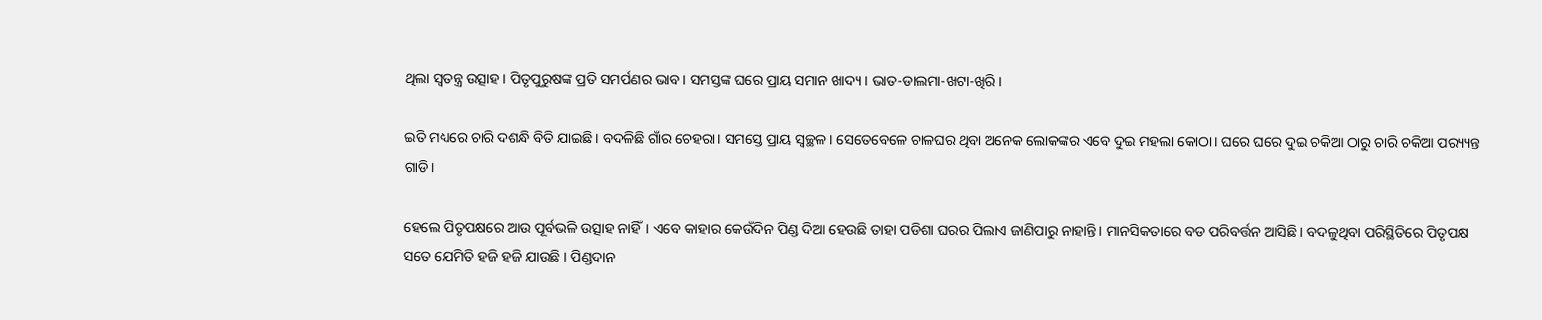ଥିଲା ସ୍ୱତନ୍ତ୍ର ଉତ୍ସାହ। ପିତୃପୁରୁଷଙ୍କ ପ୍ରତି ସମର୍ପଣର ଭାବ। ସମସ୍ତଙ୍କ ଘରେ ପ୍ରାୟ ସମାନ ଖାଦ୍ୟ। ଭାତ-ଡାଲମା-ଖଟା-ଖିରି।

ଇତି ମଧ୍ୟରେ ଚାରି ଦଶନ୍ଧି ବିତି ଯାଇଛି। ବଦଳିଛି ଗାଁର ଚେହରା। ସମସ୍ତେ ପ୍ରାୟ ସ୍ୱଚ୍ଛଳ। ସେତେବେଳେ ଚାଳଘର ଥିବା ଅନେକ ଲୋକଙ୍କର ଏବେ ଦୁଇ ମହଲା କୋଠା। ଘରେ ଘରେ ଦୁଇ ଚକିଆ ଠାରୁ ଚାରି ଚକିଆ ପର‌୍ୟ୍ୟନ୍ତ ଗାଡି।

ହେଲେ ପିତୃପକ୍ଷରେ ଆଉ ପୂର୍ବଭଳି ଉତ୍ସାହ ନାହିଁ। ଏବେ କାହାର କେଉଁଦିନ ପିଣ୍ଡ ଦିଆ ହେଉଛି ତାହା ପଡିଶା ଘରର ପିଲାଏ ଜାଣିପାରୁ ନାହାନ୍ତି। ମାନସିକତାରେ ବଡ ପରିବର୍ତ୍ତନ ଆସିଛି। ବଦଳୁଥିବା ପରିସ୍ଥିତିରେ ପିତୃପକ୍ଷ ସତେ ଯେମିତି ହଜି ହଜି ଯାଉଛି । ପିଣ୍ଡଦାନ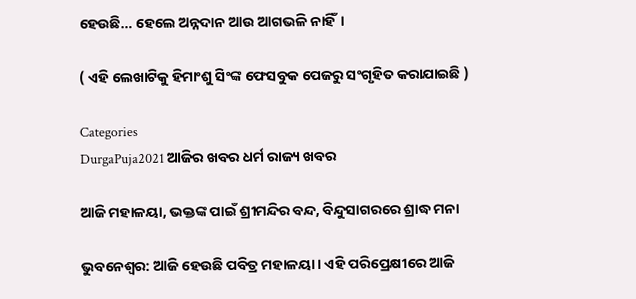ହେଉଛି… ହେଲେ ଅନ୍ନଦାନ ଆଉ ଆଗଭଳି ନାହିଁ।

( ଏହି ଲେଖାଟିକୁ ହିମାଂଶୁ ସିଂଙ୍କ ଫେସବୁକ ପେଜରୁ ସଂଗୃହିତ କରାଯାଇଛି )

Categories
DurgaPuja2021 ଆଜିର ଖବର ଧର୍ମ ରାଜ୍ୟ ଖବର

ଆଜି ମହାଳୟା, ଭକ୍ତଙ୍କ ପାଇଁ ଶ୍ରୀମନ୍ଦିର ବନ୍ଦ, ବିନ୍ଦୁସାଗରରେ ଶ୍ରାଦ୍ଧ ମନା

ଭୁବନେଶ୍ବର: ଆଜି ହେଉଛି ପବିତ୍ର ମହାଳୟା। ଏହି ପରିପ୍ରେକ୍ଷୀରେ ଆଜି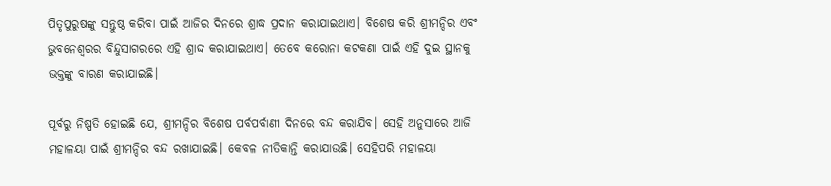ପିତୃପୁରୁଷଙ୍କୁ ସନ୍ତୁଷ୍ଠ କରିବା ପାଇଁ ଆଜିର ଦିନରେ ଶ୍ରାଦ୍ଧ ପ୍ରଦାନ କରାଯାଇଥାଏ। ବିଶେଷ କରି ଶ୍ରୀମନ୍ଦିର ଏବଂ ଭୁବନେଶ୍ବରର ବିନ୍ଦୁସାଗରରେ ଏହି ଶ୍ରାଦ୍ଦ କରାଯାଇଥାଏ। ତେବେ କରୋନା କଟକଣା ପାଇଁ ଏହି ଦୁଇ ସ୍ଥାନକୁ ଭକ୍ତଙ୍କୁ ବାରଣ କରାଯାଇଛି।

ପୂର୍ବରୁ ନିଷ୍ପତି ହୋଇଛି ଯେ, ଶ୍ରୀମନ୍ଦିର ବିଶେଷ ପର୍ବପର୍ବାଣୀ ଦିନରେ ବନ୍ଦ କରାଯିବ। ସେହି ଅନୁସାରେ ଆଜି ମହାଳୟା ପାଇଁ ଶ୍ରୀମନ୍ଦିର ବନ୍ଦ ରଖାଯାଇଛି। କେବଳ ନୀତିକାନ୍ତି କରାଯାଉଛି। ସେହିପରି ମହାଳୟା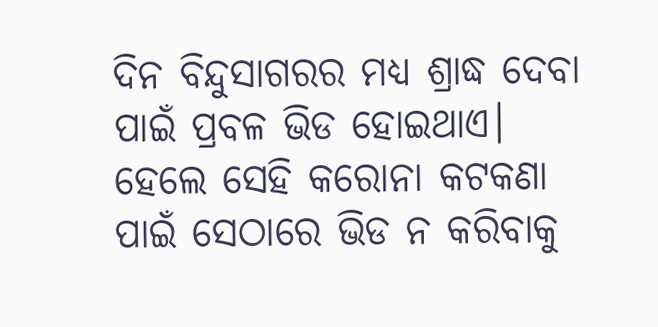ଦିନ ବିନ୍ଦୁସାଗରର ମଧ୍ୟ ଶ୍ରାଦ୍ଧ ଦେବା ପାଇଁ ପ୍ରବଳ ଭିଡ ହୋଇଥାଏ। ହେଲେ ସେହି କରୋନା କଟକଣା ପାଇଁ ସେଠାରେ ଭିଡ ନ କରିବାକୁ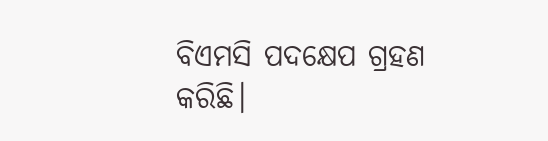ବିଏମସି ପଦକ୍ଷେପ ଗ୍ରହଣ କରିଛି।